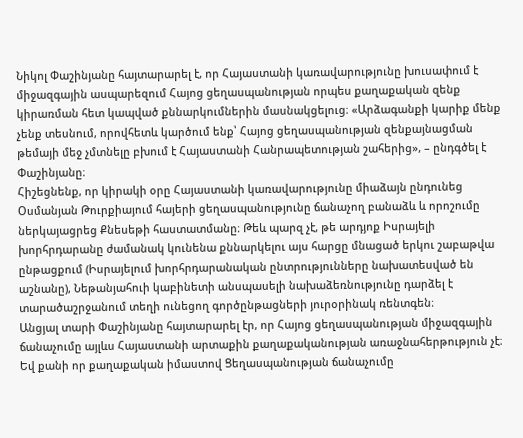Նիկոլ Փաշինյանը հայտարարել է, որ Հայաստանի կառավարությունը խուսափում է միջազգային ասպարեզում Հայոց ցեղասպանության որպես քաղաքական զենք կիրառման հետ կապված քննարկումներին մասնակցելուց։ «Արձագանքի կարիք մենք չենք տեսնում, որովհետև կարծում ենք՝ Հայոց ցեղասպանության զենքայնացման թեմայի մեջ չմտնելը բխում է Հայաստանի Հանրապետության շահերից», – ընդգծել է Փաշինյանը։
Հիշեցնենք, որ կիրակի օրը Հայաստանի կառավարությունը միաձայն ընդունեց Օսմանյան Թուրքիայում հայերի ցեղասպանությունը ճանաչող բանաձև և որոշումը ներկայացրեց Քնեսեթի հաստատմանը։ Թեև պարզ չէ, թե արդյոք Իսրայելի խորհրդարանը ժամանակ կունենա քննարկելու այս հարցը մնացած երկու շաբաթվա ընթացքում (Իսրայելում խորհրդարանական ընտրությունները նախատեսված են աշնանը), Նեթանյահուի կաբինետի անսպասելի նախաձեռնությունը դարձել է տարածաշրջանում տեղի ունեցող գործընթացների յուրօրինակ ռենտգեն։
Անցյալ տարի Փաշինյանը հայտարարել էր, որ Հայոց ցեղասպանության միջազգային ճանաչումը այլևս Հայաստանի արտաքին քաղաքականության առաջնահերթություն չէ։ Եվ քանի որ քաղաքական իմաստով Ցեղասպանության ճանաչումը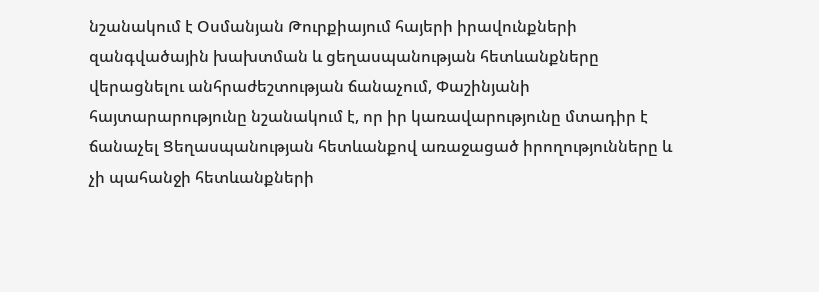նշանակում է Օսմանյան Թուրքիայում հայերի իրավունքների զանգվածային խախտման և ցեղասպանության հետևանքները վերացնելու անհրաժեշտության ճանաչում, Փաշինյանի հայտարարությունը նշանակում է, որ իր կառավարությունը մտադիր է ճանաչել Ցեղասպանության հետևանքով առաջացած իրողությունները և չի պահանջի հետևանքների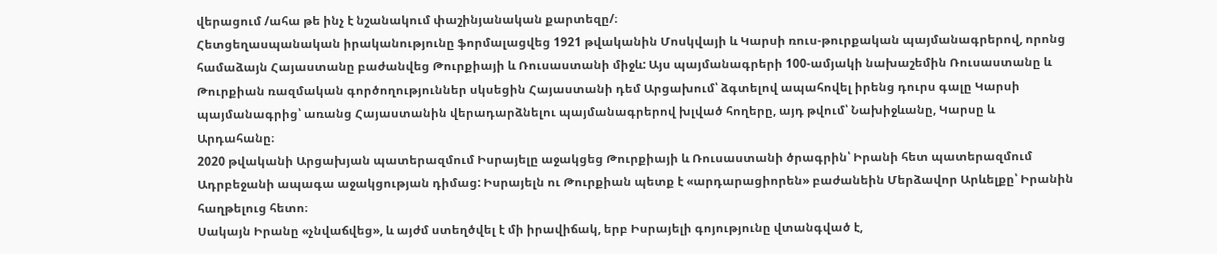վերացում /ահա թե ինչ է նշանակում փաշինյանական քարտեզը/։
Հետցեղասպանական իրականությունը ֆորմալացվեց 1921 թվականին Մոսկվայի և Կարսի ռուս-թուրքական պայմանագրերով, որոնց համաձայն Հայաստանը բաժանվեց Թուրքիայի և Ռուսաստանի միջև: Այս պայմանագրերի 100-ամյակի նախաշեմին Ռուսաստանը և Թուրքիան ռազմական գործողություններ սկսեցին Հայաստանի դեմ Արցախում՝ ձգտելով ապահովել իրենց դուրս գալը Կարսի պայմանագրից՝ առանց Հայաստանին վերադարձնելու պայմանագրերով խլված հողերը, այդ թվում՝ Նախիջևանը, Կարսը և Արդահանը։
2020 թվականի Արցախյան պատերազմում Իսրայելը աջակցեց Թուրքիայի և Ռուսաստանի ծրագրին՝ Իրանի հետ պատերազմում Ադրբեջանի ապագա աջակցության դիմաց: Իսրայելն ու Թուրքիան պետք է «արդարացիորեն» բաժանեին Մերձավոր Արևելքը՝ Իրանին հաղթելուց հետո։
Սակայն Իրանը «չնվաճվեց», և այժմ ստեղծվել է մի իրավիճակ, երբ Իսրայելի գոյությունը վտանգված է,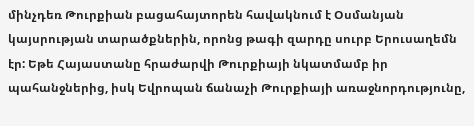մինչդեռ Թուրքիան բացահայտորեն հավակնում է Օսմանյան կայսրության տարածքներին, որոնց թագի զարդը սուրբ Երուսաղեմն էր: Եթե Հայաստանը հրաժարվի Թուրքիայի նկատմամբ իր պահանջներից, իսկ Եվրոպան ճանաչի Թուրքիայի առաջնորդությունը,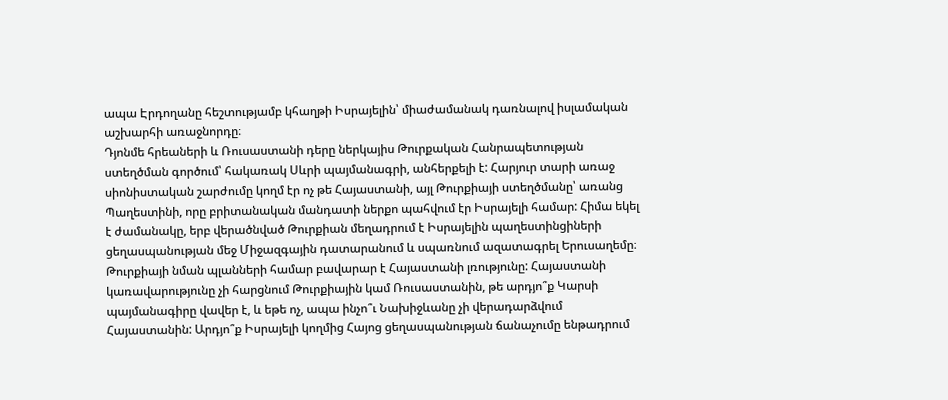ապա Էրդողանը հեշտությամբ կհաղթի Իսրայելին՝ միաժամանակ դառնալով իսլամական աշխարհի առաջնորդը։
Դյոնմե հրեաների և Ռուսաստանի դերը ներկայիս Թուրքական Հանրապետության ստեղծման գործում՝ հակառակ Սևրի պայմանագրի, անհերքելի է: Հարյուր տարի առաջ սիոնիստական շարժումը կողմ էր ոչ թե Հայաստանի, այլ Թուրքիայի ստեղծմանը՝ առանց Պաղեստինի, որը բրիտանական մանդատի ներքո պահվում էր Իսրայելի համար: Հիմա եկել է ժամանակը, երբ վերածնված Թուրքիան մեղադրում է Իսրայելին պաղեստինցիների ցեղասպանության մեջ Միջազգային դատարանում և սպառնում ազատագրել Երուսաղեմը։
Թուրքիայի նման պլանների համար բավարար է Հայաստանի լռությունը: Հայաստանի կառավարությունը չի հարցնում Թուրքիային կամ Ռուսաստանին, թե արդյո՞ք Կարսի պայմանագիրը վավեր է, և եթե ոչ, ապա ինչո՞ւ Նախիջևանը չի վերադարձվում Հայաստանին: Արդյո՞ք Իսրայելի կողմից Հայոց ցեղասպանության ճանաչումը ենթադրում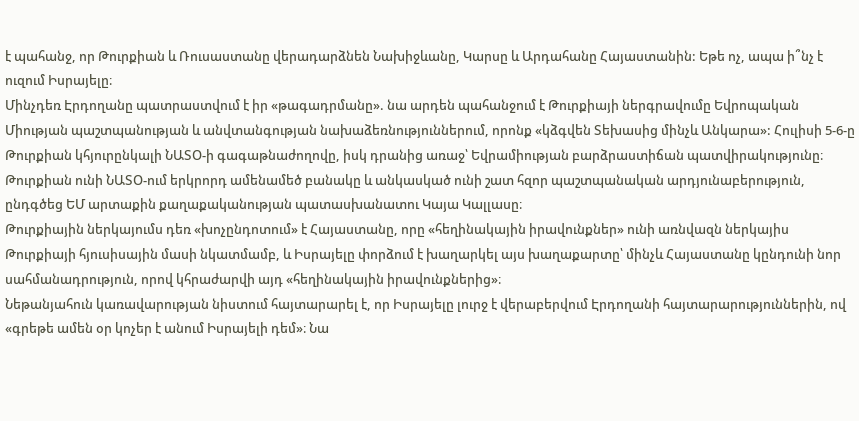է պահանջ, որ Թուրքիան և Ռուսաստանը վերադարձնեն Նախիջևանը, Կարսը և Արդահանը Հայաստանին: Եթե ոչ, ապա ի՞նչ է ուզում Իսրայելը։
Մինչդեռ Էրդողանը պատրաստվում է իր «թագադրմանը». նա արդեն պահանջում է Թուրքիայի ներգրավումը Եվրոպական Միության պաշտպանության և անվտանգության նախաձեռնություններում, որոնք «կձգվեն Տեխասից մինչև Անկարա»: Հուլիսի 5-6-ը Թուրքիան կհյուրընկալի ՆԱՏՕ-ի գագաթնաժողովը, իսկ դրանից առաջ՝ Եվրամիության բարձրաստիճան պատվիրակությունը։
Թուրքիան ունի ՆԱՏՕ-ում երկրորդ ամենամեծ բանակը և անկասկած ունի շատ հզոր պաշտպանական արդյունաբերություն, ընդգծեց ԵՄ արտաքին քաղաքականության պատասխանատու Կայա Կալլասը։
Թուրքիային ներկայումս դեռ «խոչընդոտում» է Հայաստանը, որը «հեղինակային իրավունքներ» ունի առնվազն ներկայիս Թուրքիայի հյուսիսային մասի նկատմամբ, և Իսրայելը փորձում է խաղարկել այս խաղաքարտը՝ մինչև Հայաստանը կընդունի նոր սահմանադրություն, որով կհրաժարվի այդ «հեղինակային իրավունքներից»։
Նեթանյահուն կառավարության նիստում հայտարարել է, որ Իսրայելը լուրջ է վերաբերվում Էրդողանի հայտարարություններին, ով «գրեթե ամեն օր կոչեր է անում Իսրայելի դեմ»։ Նա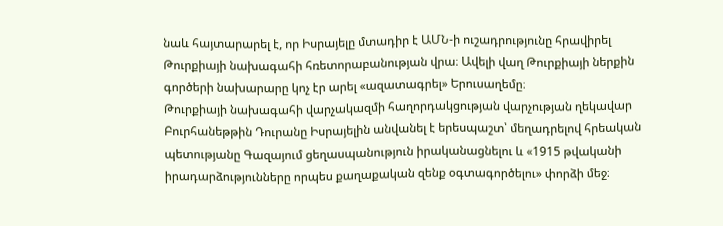նաև հայտարարել է, որ Իսրայելը մտադիր է ԱՄՆ-ի ուշադրությունը հրավիրել Թուրքիայի նախագահի հռետորաբանության վրա։ Ավելի վաղ Թուրքիայի ներքին գործերի նախարարը կոչ էր արել «ազատագրել» Երուսաղեմը։
Թուրքիայի նախագահի վարչակազմի հաղորդակցության վարչության ղեկավար Բուրհանեթթին Դուրանը Իսրայելին անվանել է երեսպաշտ՝ մեղադրելով հրեական պետությանը Գազայում ցեղասպանություն իրականացնելու և «1915 թվականի իրադարձությունները որպես քաղաքական զենք օգտագործելու» փորձի մեջ։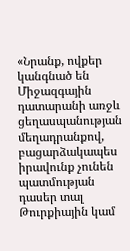«Նրանք, ովքեր կանգնած են Միջազգային դատարանի առջև ցեղասպանության մեղադրանքով, բացարձակապես իրավունք չունեն պատմության դասեր տալ Թուրքիային կամ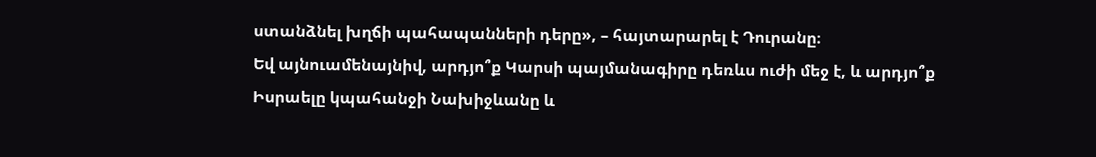ստանձնել խղճի պահապանների դերը», – հայտարարել է Դուրանը։
Եվ այնուամենայնիվ, արդյո՞ք Կարսի պայմանագիրը դեռևս ուժի մեջ է, և արդյո՞ք Իսրաելը կպահանջի Նախիջևանը և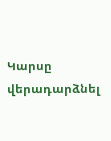Կարսը վերադարձնել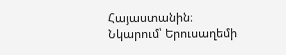Հայաստանին։
Նկարում՝ Երուսաղեմի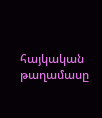հայկական թաղամասը